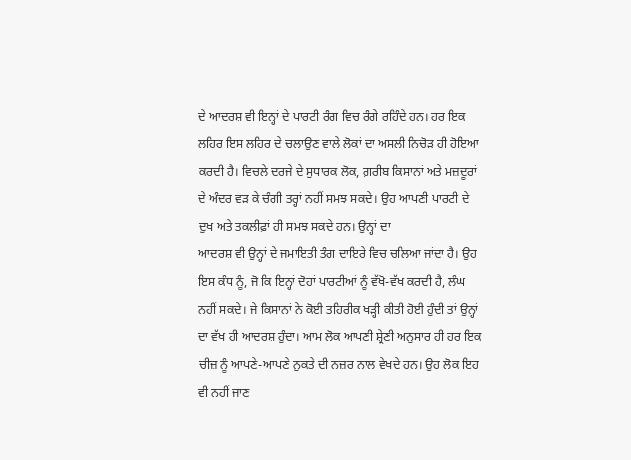ਦੇ ਆਦਰਸ਼ ਵੀ ਇਨ੍ਹਾਂ ਦੇ ਪਾਰਟੀ ਰੰਗ ਵਿਚ ਰੰਗੇ ਰਹਿੰਦੇ ਹਨ। ਹਰ ਇਕ ਲਹਿਰ ਇਸ ਲਹਿਰ ਦੇ ਚਲਾਉਣ ਵਾਲੇ ਲੋਕਾਂ ਦਾ ਅਸਲੀ ਨਿਚੋੜ ਹੀ ਹੋਇਆ ਕਰਦੀ ਹੈ। ਵਿਚਲੇ ਦਰਜੇ ਦੇ ਸੁਧਾਰਕ ਲੋਕ, ਗ਼ਰੀਬ ਕਿਸਾਨਾਂ ਅਤੇ ਮਜ਼ਦੂਰਾਂ ਦੇ ਅੰਦਰ ਵੜ ਕੇ ਚੰਗੀ ਤਰ੍ਹਾਂ ਨਹੀਂ ਸਮਝ ਸਕਦੇ। ਉਹ ਆਪਣੀ ਪਾਰਟੀ ਦੇ ਦੁਖ ਅਤੇ ਤਕਲੀਫ਼ਾਂ ਹੀ ਸਮਝ ਸਕਦੇ ਹਨ। ਉਨ੍ਹਾਂ ਦਾ
ਆਦਰਸ਼ ਵੀ ਉਨ੍ਹਾਂ ਦੇ ਜਮਾਇਤੀ ਤੰਗ ਦਾਇਰੇ ਵਿਚ ਚਲਿਆ ਜਾਂਦਾ ਹੈ। ਉਹ ਇਸ ਕੰਧ ਨੂੰ, ਜੋ ਕਿ ਇਨ੍ਹਾਂ ਦੋਹਾਂ ਪਾਰਟੀਆਂ ਨੂੰ ਵੱਖੋ-ਵੱਖ ਕਰਦੀ ਹੈ, ਲੰਘ ਨਹੀਂ ਸਕਦੇ। ਜੇ ਕਿਸਾਨਾਂ ਨੇ ਕੋਈ ਤਹਿਰੀਕ ਖੜ੍ਹੀ ਕੀਤੀ ਹੋਈ ਹੁੰਦੀ ਤਾਂ ਉਨ੍ਹਾਂ ਦਾ ਵੱਖ ਹੀ ਆਦਰਸ਼ ਹੁੰਦਾ। ਆਮ ਲੋਕ ਆਪਣੀ ਸ਼੍ਰੇਣੀ ਅਨੁਸਾਰ ਹੀ ਹਰ ਇਕ ਚੀਜ਼ ਨੂੰ ਆਪਣੇ-ਆਪਣੇ ਨੁਕਤੇ ਦੀ ਨਜ਼ਰ ਨਾਲ ਵੇਖਦੇ ਹਨ। ਉਹ ਲੋਕ ਇਹ ਵੀ ਨਹੀਂ ਜਾਣ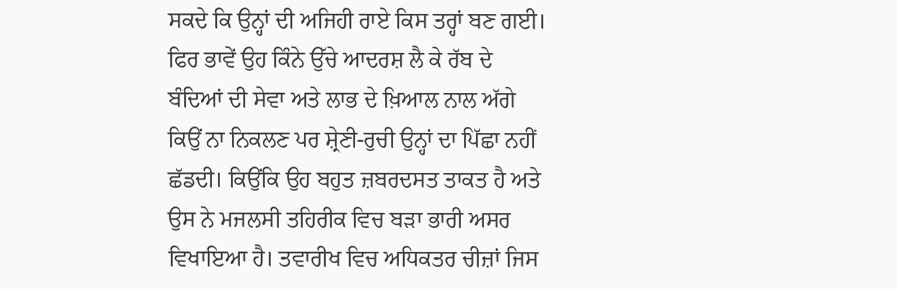ਸਕਦੇ ਕਿ ਉਨ੍ਹਾਂ ਦੀ ਅਜਿਹੀ ਰਾਏ ਕਿਸ ਤਰ੍ਹਾਂ ਬਣ ਗਈ। ਫਿਰ ਭਾਵੇਂ ਉਹ ਕਿੰਨੇ ਉੱਚੇ ਆਦਰਸ਼ ਲੈ ਕੇ ਰੱਬ ਦੇ ਬੰਦਿਆਂ ਦੀ ਸੇਵਾ ਅਤੇ ਲਾਭ ਦੇ ਖ਼ਿਆਲ ਨਾਲ ਅੱਗੇ ਕਿਉਂ ਨਾ ਨਿਕਲਣ ਪਰ ਸ਼੍ਰੇਣੀ-ਰੁਚੀ ਉਨ੍ਹਾਂ ਦਾ ਪਿੱਛਾ ਨਹੀਂ ਛੱਡਦੀ। ਕਿਉਂਕਿ ਉਹ ਬਹੁਤ ਜ਼ਬਰਦਸਤ ਤਾਕਤ ਹੈ ਅਤੇ ਉਸ ਨੇ ਮਜਲਸੀ ਤਹਿਰੀਕ ਵਿਚ ਬੜਾ ਭਾਰੀ ਅਸਰ ਵਿਖਾਇਆ ਹੈ। ਤਵਾਰੀਖ ਵਿਚ ਅਧਿਕਤਰ ਚੀਜ਼ਾਂ ਜਿਸ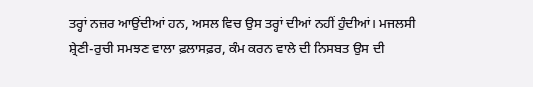ਤਰ੍ਹਾਂ ਨਜ਼ਰ ਆਉਂਦੀਆਂ ਹਨ, ਅਸਲ ਵਿਚ ਉਸ ਤਰ੍ਹਾਂ ਦੀਆਂ ਨਹੀਂ ਹੁੰਦੀਆਂ। ਮਜਲਸੀ ਸ਼੍ਰੇਣੀ-ਰੁਚੀ ਸਮਝਣ ਵਾਲਾ ਫ਼ਲਾਸਫ਼ਰ, ਕੰਮ ਕਰਨ ਵਾਲੇ ਦੀ ਨਿਸਬਤ ਉਸ ਦੀ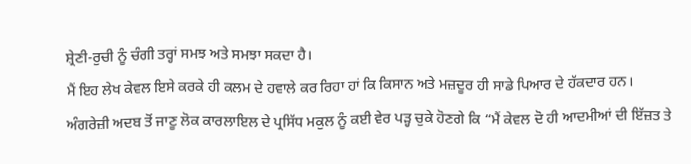ਸ਼੍ਰੇਣੀ-ਰੁਚੀ ਨੂੰ ਚੰਗੀ ਤਰ੍ਹਾਂ ਸਮਝ ਅਤੇ ਸਮਝਾ ਸਕਦਾ ਹੈ।
ਮੈਂ ਇਹ ਲੇਖ ਕੇਵਲ ਇਸੇ ਕਰਕੇ ਹੀ ਕਲਮ ਦੇ ਹਵਾਲੇ ਕਰ ਰਿਹਾ ਹਾਂ ਕਿ ਕਿਸਾਨ ਅਤੇ ਮਜ਼ਦੂਰ ਹੀ ਸਾਡੇ ਪਿਆਰ ਦੇ ਹੱਕਦਾਰ ਹਨ। ਅੰਗਰੇਜ਼ੀ ਅਦਬ ਤੋਂ ਜਾਣੂ ਲੋਕ ਕਾਰਲਾਇਲ ਦੇ ਪ੍ਰਸਿੱਧ ਮਕੁਲ ਨੂੰ ਕਈ ਵੇਰ ਪੜ੍ਹ ਚੁਕੇ ਹੋਣਗੇ ਕਿ “ਮੈਂ ਕੇਵਲ ਦੋ ਹੀ ਆਦਮੀਆਂ ਦੀ ਇੱਜ਼ਤ ਤੇ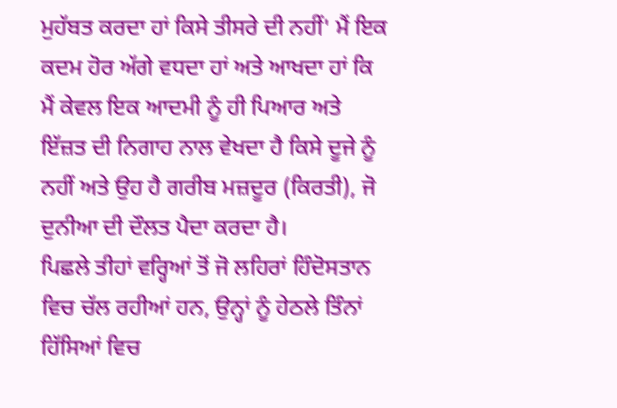ਮੁਹੱਬਤ ਕਰਦਾ ਹਾਂ ਕਿਸੇ ਤੀਸਰੇ ਦੀ ਨਹੀਂ' ਮੈਂ ਇਕ ਕਦਮ ਹੋਰ ਅੱਗੇ ਵਧਦਾ ਹਾਂ ਅਤੇ ਆਖਦਾ ਹਾਂ ਕਿ ਮੈਂ ਕੇਵਲ ਇਕ ਆਦਮੀ ਨੂੰ ਹੀ ਪਿਆਰ ਅਤੇ ਇੱਜ਼ਤ ਦੀ ਨਿਗਾਹ ਨਾਲ ਵੇਖਦਾ ਹੈ ਕਿਸੇ ਦੂਜੇ ਨੂੰ ਨਹੀਂ ਅਤੇ ਉਹ ਹੈ ਗਰੀਬ ਮਜ਼ਦੂਰ (ਕਿਰਤੀ), ਜੋ ਦੁਨੀਆ ਦੀ ਦੌਲਤ ਪੈਦਾ ਕਰਦਾ ਹੈ।
ਪਿਛਲੇ ਤੀਹਾਂ ਵਰ੍ਹਿਆਂ ਤੋਂ ਜੋ ਲਹਿਰਾਂ ਹਿੰਦੋਸਤਾਨ ਵਿਚ ਚੱਲ ਰਹੀਆਂ ਹਨ, ਉਨ੍ਹਾਂ ਨੂੰ ਹੇਠਲੇ ਤਿੰਨਾਂ ਹਿੱਸਿਆਂ ਵਿਚ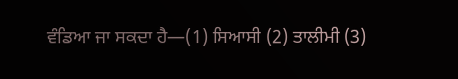ਵੰਡਿਆ ਜਾ ਸਕਦਾ ਹੈ—(1) ਸਿਆਸੀ (2) ਤਾਲੀਮੀ (3)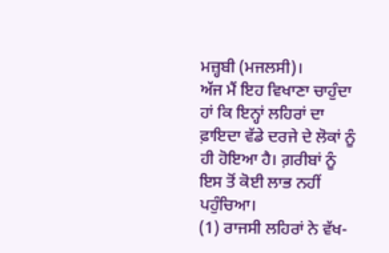ਮਜ਼੍ਹਬੀ (ਮਜਲਸੀ)।
ਅੱਜ ਮੈਂ ਇਹ ਵਿਖਾਣਾ ਚਾਹੁੰਦਾ ਹਾਂ ਕਿ ਇਨ੍ਹਾਂ ਲਹਿਰਾਂ ਦਾ ਫ਼ਾਇਦਾ ਵੱਡੇ ਦਰਜੇ ਦੇ ਲੋਕਾਂ ਨੂੰ ਹੀ ਹੋਇਆ ਹੈ। ਗ਼ਰੀਬਾਂ ਨੂੰ ਇਸ ਤੋਂ ਕੋਈ ਲਾਭ ਨਹੀਂ ਪਹੁੰਚਿਆ।
(1) ਰਾਜਸੀ ਲਹਿਰਾਂ ਨੇ ਵੱਖ-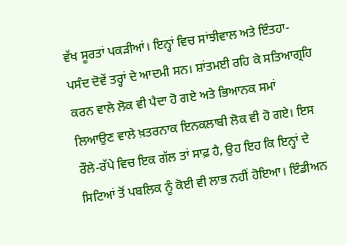ਵੱਖ ਸੂਰਤਾਂ ਪਕੜੀਆਂ। ਇਨ੍ਹਾਂ ਵਿਚ ਸਾਂਝੀਵਾਲ ਅਤੇ ਇੰਤਹਾ-ਪਸੰਦ ਦੋਵੇਂ ਤਰ੍ਹਾਂ ਦੇ ਆਦਮੀ ਸਨ। ਸ਼ਾਂਤਮਈ ਰਹਿ ਕੇ ਸਤਿਆਗ੍ਰਹਿ ਕਰਨ ਵਾਲੇ ਲੋਕ ਵੀ ਪੈਦਾ ਹੋ ਗਏ ਅਤੇ ਭਿਆਨਕ ਸਮਾਂ ਲਿਆਉਣ ਵਾਲੇ ਖ਼ਤਰਨਾਕ ਇਨਕਲਾਬੀ ਲੋਕ ਵੀ ਹੋ ਗਏ। ਇਸ ਰੌਲੇ-ਰੱਪੇ ਵਿਚ ਇਕ ਗੱਲ ਤਾਂ ਸਾਫ਼ ਹੈ, ਉਹ ਇਹ ਕਿ ਇਨ੍ਹਾਂ ਦੇ ਸਿਟਿਆਂ ਤੋਂ ਪਬਲਿਕ ਨੂੰ ਕੋਈ ਵੀ ਲਾਭ ਨਹੀਂ ਹੋਇਆ। ਇੰਡੀਅਨ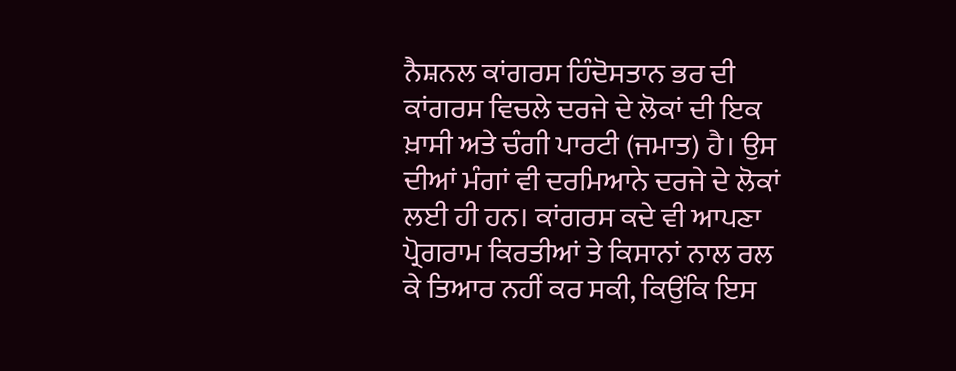ਨੈਸ਼ਨਲ ਕਾਂਗਰਸ ਹਿੰਦੋਸਤਾਨ ਭਰ ਦੀ ਕਾਂਗਰਸ ਵਿਚਲੇ ਦਰਜੇ ਦੇ ਲੋਕਾਂ ਦੀ ਇਕ ਖ਼ਾਸੀ ਅਤੇ ਚੰਗੀ ਪਾਰਟੀ (ਜਮਾਤ) ਹੈ। ਉਸ ਦੀਆਂ ਮੰਗਾਂ ਵੀ ਦਰਮਿਆਨੇ ਦਰਜੇ ਦੇ ਲੋਕਾਂ ਲਈ ਹੀ ਹਨ। ਕਾਂਗਰਸ ਕਦੇ ਵੀ ਆਪਣਾ ਪ੍ਰੋਗਰਾਮ ਕਿਰਤੀਆਂ ਤੇ ਕਿਸਾਨਾਂ ਨਾਲ ਰਲ ਕੇ ਤਿਆਰ ਨਹੀਂ ਕਰ ਸਕੀ, ਕਿਉਂਕਿ ਇਸ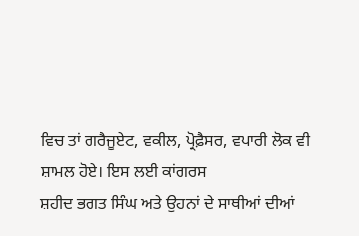ਵਿਚ ਤਾਂ ਗਰੈਜੂਏਟ, ਵਕੀਲ, ਪ੍ਰੋਫ਼ੈਸਰ, ਵਪਾਰੀ ਲੋਕ ਵੀ ਸ਼ਾਮਲ ਹੋਏ। ਇਸ ਲਈ ਕਾਂਗਰਸ
ਸ਼ਹੀਦ ਭਗਤ ਸਿੰਘ ਅਤੇ ਉਹਨਾਂ ਦੇ ਸਾਥੀਆਂ ਦੀਆਂ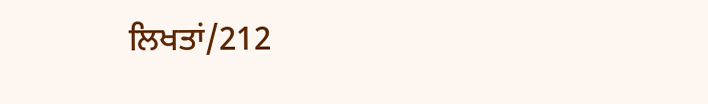ਲਿਖਤਾਂ/212